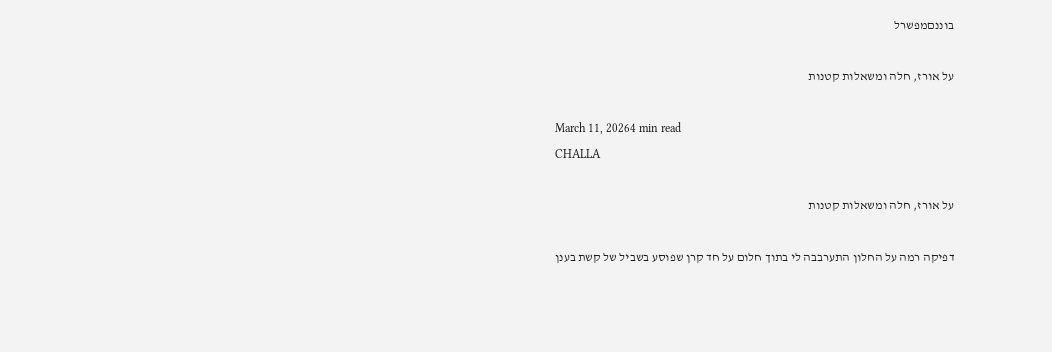בוננםמפשרל

על אורז, חלה ומשאלות קטנות

March 11, 20264 min read
CHALLA

על אורז, חלה ומשאלות קטנות

דפיקה רמה על החלון התערבבה לי בתוך חלום על חד קרן שפוסע בשביל של קשת בענן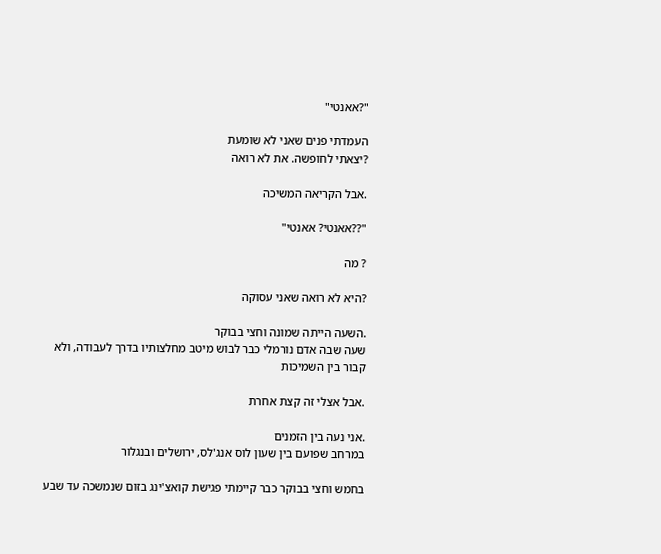"?אאנטי"

העמדתי פנים שאני לא שומעת
?יצאתי לחופשה. את לא רואה

.אבל הקריאה המשיכה

"??אאנטי? אאנטי"

? מה

?היא לא רואה שאני עסוקה

.השעה הייתה שמונה וחצי בבוקר
שעה שבה אדם נורמלי כבר לבוש מיטב מחלצותיו בדרך לעבודה, ולא קבור בין השמיכות

.אבל אצלי זה קצת אחרת

.אני נעה בין הזמנים
במרחב שפועם בין שעון לוס אנג'לס, ירושלים ובנגלור

בחמש וחצי בבוקר כבר קיימתי פגישת קואצ'ינג בזום שנמשכה עד שבע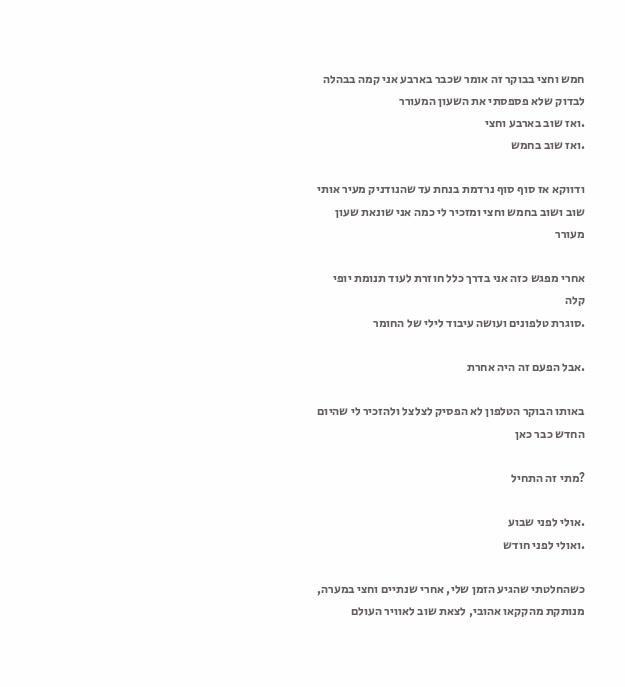חמש וחצי בבוקר זה אומר שכבר בארבע אני קמה בבהלה לבדוק שלא פספסתי את השעון המעורר
.ואז שוב בארבע וחצי
.ואז שוב בחמש

ודווקא אז סוף סוף נרדמת בנחת עד שהנודניק מעיר אותי שוב ושוב בחמש וחצי ומזכיר לי כמה אני שונאת שעון מעורר

אחרי מפגש כזה אני בדרך כלל חוזרת לעוד תנומת יופי קלה
.סוגרת טלפונים ועושה עיבוד לילי של החומר

.אבל הפעם זה היה אחרת

באותו הבוקר הטלפון לא הפסיק לצלצל ולהזכיר לי שהיום החדש כבר כאן

?מתי זה התחיל

.אולי לפני שבוע
.ואולי לפני חודש

כשהחלטתי שהגיע הזמן שלי, אחרי שנתיים וחצי במערה, מנותקת מהקקאו אהובי, לצאת שוב לאוויר העולם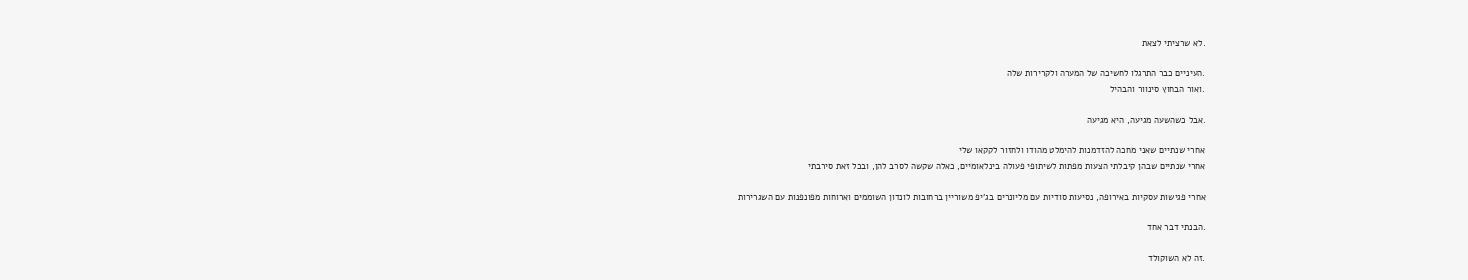.לא שרציתי לצאת

.העיניים כבר התרגלו לחשיכה של המערה ולקרירות שלה
.ואור הבחוץ סינוור והבהיל

.אבל כשהשעה מגיעה, היא מגיעה

אחרי שנתיים שאני מחכה להזדמנות להימלט מהודו ולחזור לקקאו שלי
אחרי שנתיים שבהן קיבלתי הצעות מפתות לשיתופי פעולה בינלאומיים, כאלה שקשה לסרב להן, ובכל זאת סירבתי

אחרי פגישות עסקיות באירופה, נסיעות סודיות עם מליונרים בג'יפ משוריין ברחובות לונדון השוממים וארוחות מפונפנות עם השגרירות

.הבנתי דבר אחד

.זה לא השוקולד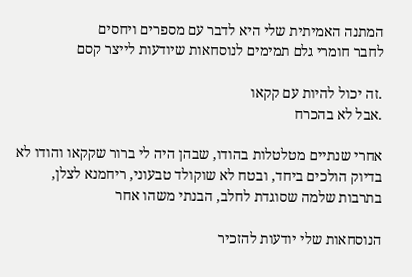המתנה האמיתית שלי היא לדבר עם מספרים ויחסים
לחבר חומרי גלם תמימים לנוסחאות שיודעות לייצר קסם

.זה יכול להיות עם קקאו
.אבל לא בהכרח

אחרי שנתיים מטלטלות בהודו, שבהן היה לי ברור שקקאו והודו לא בדיוק הולכים ביחד, ובטח לא שוקולד טבעוני, ריחמנא לצלן, בתרבות שלמה שסוגדת לחלב, הבנתי משהו אחר

הנוסחאות שלי יודעות להזכיר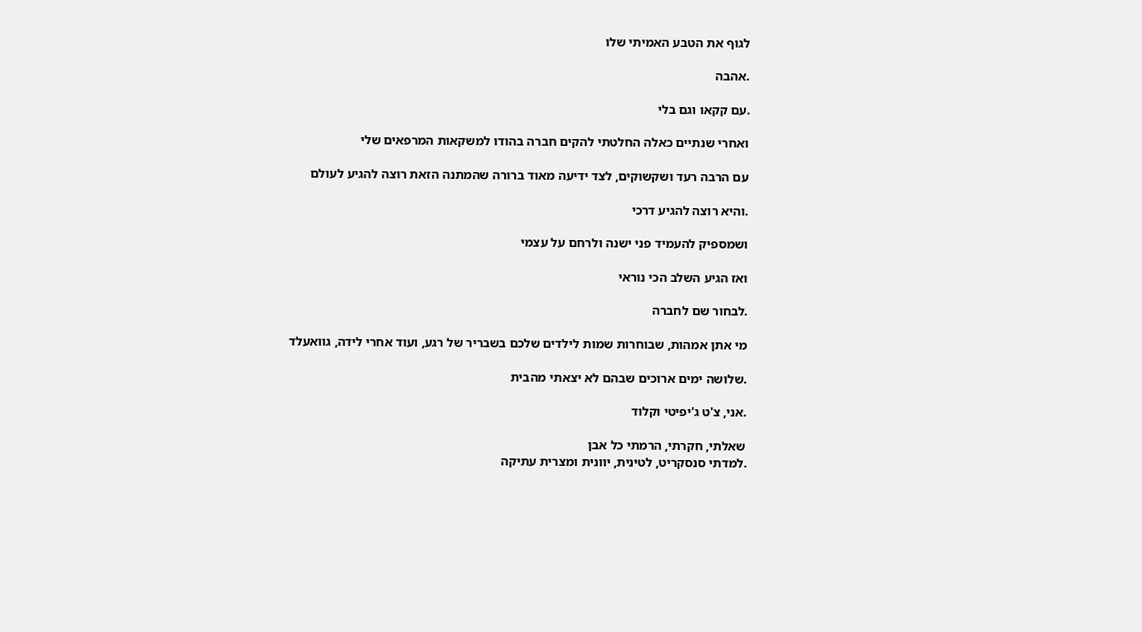לגוף את הטבע האמיתי שלו

.אהבה

.עם קקאו וגם בלי

ואחרי שנתיים כאלה החלטתי להקים חברה בהודו למשקאות המרפאים שלי

עם הרבה רעד ושקשוקים, לצד ידיעה מאוד ברורה שהמתנה הזאת רוצה להגיע לעולם

.והיא רוצה להגיע דרכי

ושמספיק להעמיד פני ישנה ולרחם על עצמי

ואז הגיע השלב הכי נוראי

.לבחור שם לחברה

מי אתן אמהות, שבוחרות שמות לילדים שלכם בשבריר של רגע, ועוד אחרי לידה, גוואעלד

.שלושה ימים ארוכים שבהם לא יצאתי מהבית

.אני, צ'ט ג'יפיטי וקלוד

שאלתי, חקרתי, הרמתי כל אבן
.למדתי סנסקריט, לטינית, יוונית ומצרית עתיקה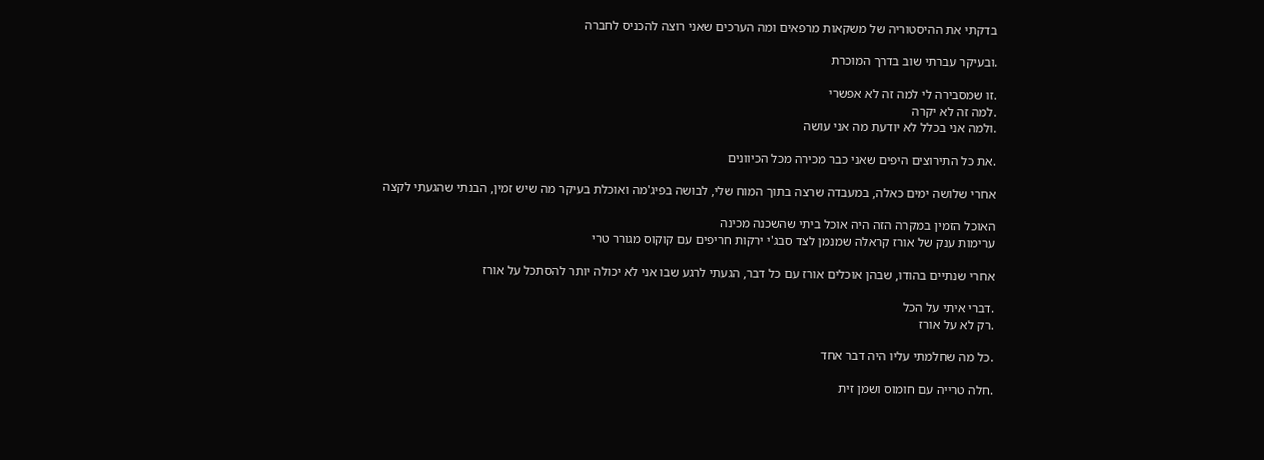בדקתי את ההיסטוריה של משקאות מרפאים ומה הערכים שאני רוצה להכניס לחברה

.ובעיקר עברתי שוב בדרך המוכרת

.זו שמסבירה לי למה זה לא אפשרי
.למה זה לא יקרה
.ולמה אני בכלל לא יודעת מה אני עושה

.את כל התירוצים היפים שאני כבר מכירה מכל הכיוונים

אחרי שלושה ימים כאלה, במעבדה שרצה בתוך המוח שלי, לבושה בפיג'מה ואוכלת בעיקר מה שיש זמין, הבנתי שהגעתי לקצה

האוכל הזמין במקרה הזה היה אוכל ביתי שהשכנה מכינה
ערימות ענק של אורז קראלה שמנמן לצד סבג'י ירקות חריפים עם קוקוס מגורר טרי

אחרי שנתיים בהודו, שבהן אוכלים אורז עם כל דבר, הגעתי לרגע שבו אני לא יכולה יותר להסתכל על אורז

.דברי איתי על הכל
.רק לא על אורז

.כל מה שחלמתי עליו היה דבר אחד

.חלה טרייה עם חומוס ושמן זית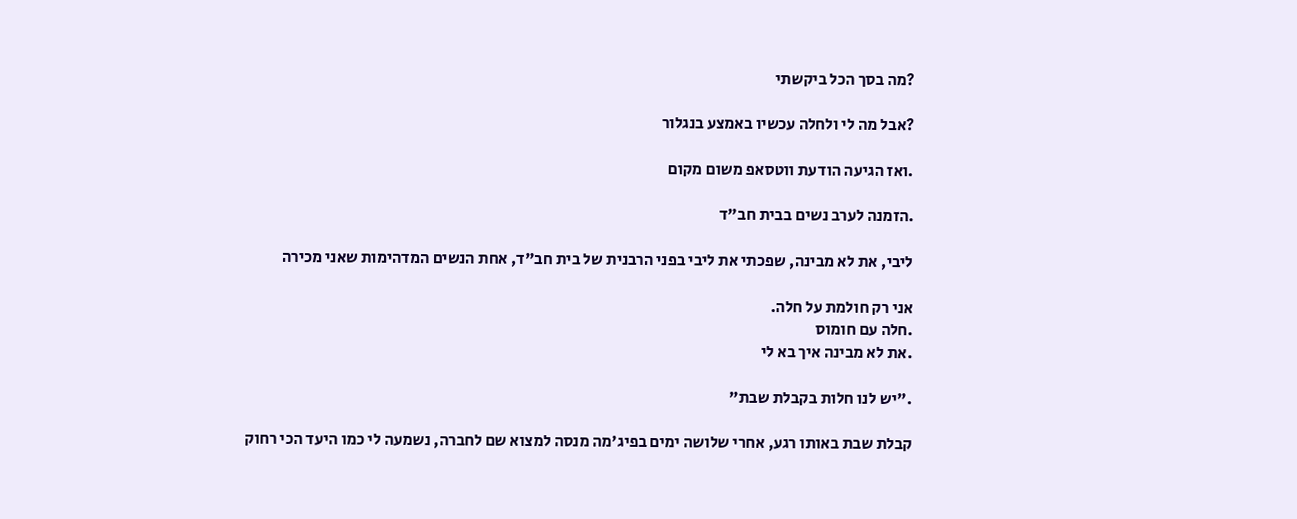?מה בסך הכל ביקשתי

?אבל מה לי ולחלה עכשיו באמצע בנגלור

.ואז הגיעה הודעת ווטסאפ משום מקום

.הזמנה לערב נשים בבית חב"ד

ליבי, את לא מבינה, שפכתי את ליבי בפני הרבנית של בית חב"ד, אחת הנשים המדהימות שאני מכירה

אני רק חולמת על חלה.
.חלה עם חומוס
.את לא מבינה איך בא לי

."יש לנו חלות בקבלת שבת"

קבלת שבת באותו רגע, אחרי שלושה ימים בפיג'מה מנסה למצוא שם לחברה, נשמעה לי כמו היעד הכי רחוק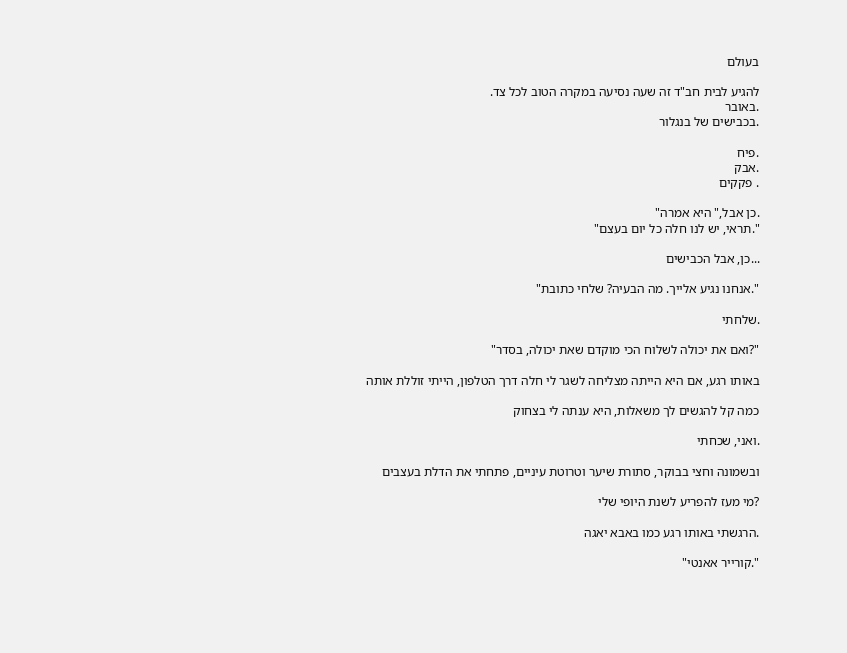בעולם

להגיע לבית חב"ד זה שעה נסיעה במקרה הטוב לכל צד.
.באובר
.בכבישים של בנגלור

.פיח
.אבק
. פקקים

.כן אבל," היא אמרה"
".תראי, יש לנו חלה כל יום בעצם"

...כן, אבל הכבישים

".אנחנו נגיע אלייך. מה הבעיה? שלחי כתובת"

.שלחתי

"?ואם את יכולה לשלוח הכי מוקדם שאת יכולה, בסדר"

באותו רגע, אם היא הייתה מצליחה לשגר לי חלה דרך הטלפון, הייתי זוללת אותה

כמה קל להגשים לך משאלות, היא ענתה לי בצחוק

.ואני, שכחתי

ובשמונה וחצי בבוקר, סתורת שיער וטרוטת עיניים, פתחתי את הדלת בעצבים

?מי מעז להפריע לשנת היופי שלי

.הרגשתי באותו רגע כמו באבא יאגה

".קורייר אאנטי"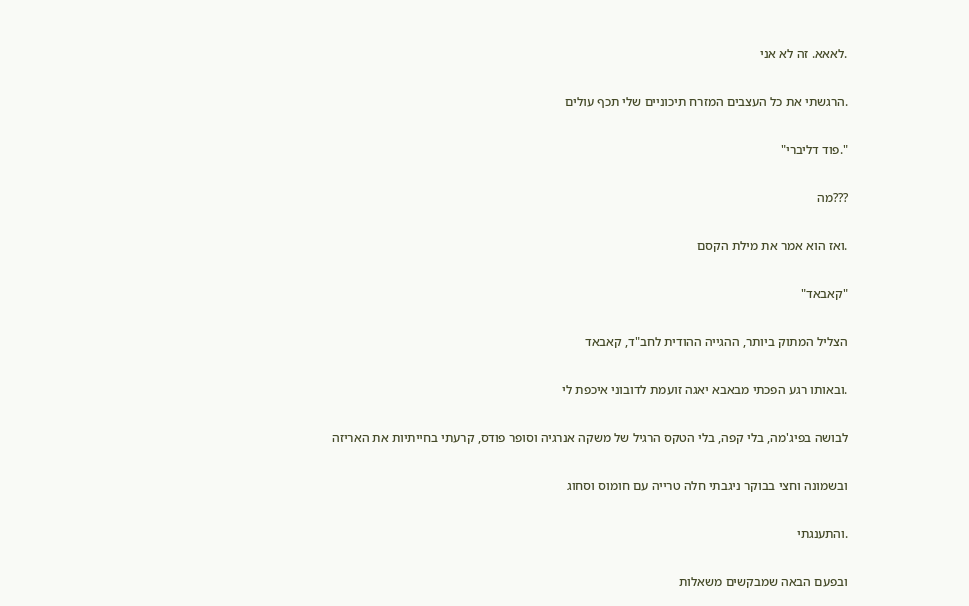.לאאא. זה לא אני

.הרגשתי את כל העצבים המזרח תיכוניים שלי תכף עולים

".פוד דליברי"

???מה

.ואז הוא אמר את מילת הקסם

"קאבאד"

הצליל המתוק ביותר, ההגייה ההודית לחב"ד, קאבאד

.ובאותו רגע הפכתי מבאבא יאגה זועמת לדובוני איכפת לי

לבושה בפיג'מה, בלי קפה, בלי הטקס הרגיל של משקה אנרגיה וסופר פודס, קרעתי בחייתיות את האריזה

ובשמונה וחצי בבוקר ניגבתי חלה טרייה עם חומוס וסחוג

.והתענגתי

ובפעם הבאה שמבקשים משאלות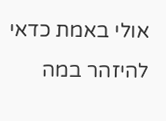אולי באמת כדאי להיזהר במה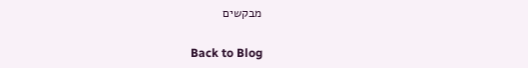מבקשים

Back to Blog